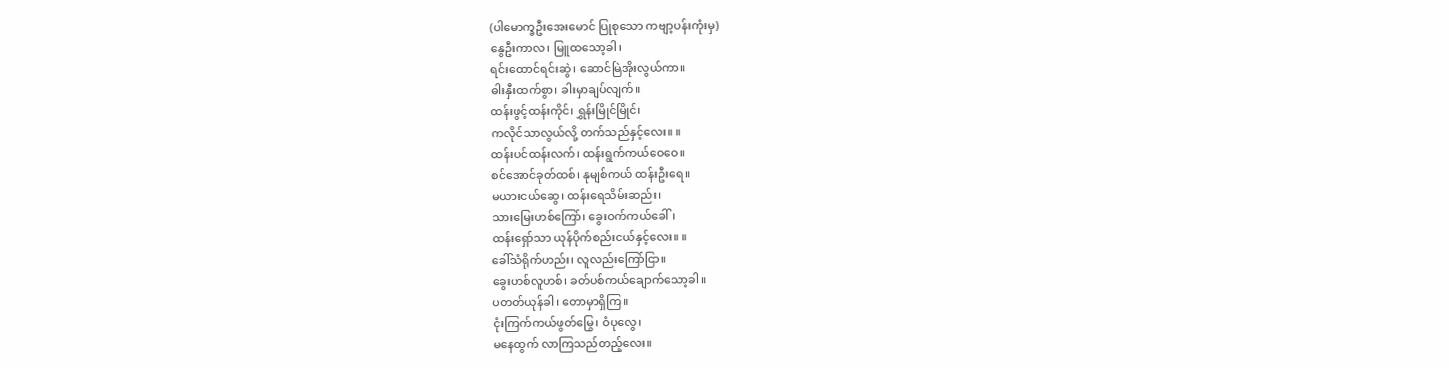(ပါမောက္ခဦးအေးမောင် ပြုစုသော ကဗျာ့ပန်းကုံးမှ)
နွေဦးကာလ၊ မြူထသော့ခါ၊
ရင်းထောင်ရင်းဆွဲ၊ ဆောင်မြဲအိုးလွယ်ကာ။
ဓါးနှီးထက်စွာ၊ ခါးမှာချပ်လျက်။
ထန်းဖွင့်ထန်းကိုင်၊ ရွှန်းမြိုင်မြိုင်၊
ကလိုင်သာလွယ်လို့ တက်သည်နှင့်လေး။ ။
ထန်းပင်ထန်းလက်၊ ထန်းရွက်ကယ်ဝေဝေ။
စင်အောင်ခုတ်ထစ်၊ နုမျစ်ကယ် ထန်းဦးရေ။
မယားငယ်ဆွေ၊ ထန်းရေသိမ်းဆည်း၊
သားမြေးဟစ်ကြော်၊ ခွေးဝက်ကယ်ခေါ်၊
ထန်းရှော်သာ ယုန်ပိုက်စည်းငယ်နှင့်လေး။ ။
ခေါ်သံရိုက်ဟည်း၊ လူလည်းကြော်ငြာ။
ခွေးဟစ်လူဟစ်၊ ခတ်ပစ်ကယ်ချောက်သော့ခါ။
ပတတ်ယုန်ခါ၊ တောမှာရှိကြ။
ငုံးကြက်ကယ်ဖွတ်မြွေ၊ ဝံပုလွေ၊
မနေထွက် လာကြသည်တည့်လေး။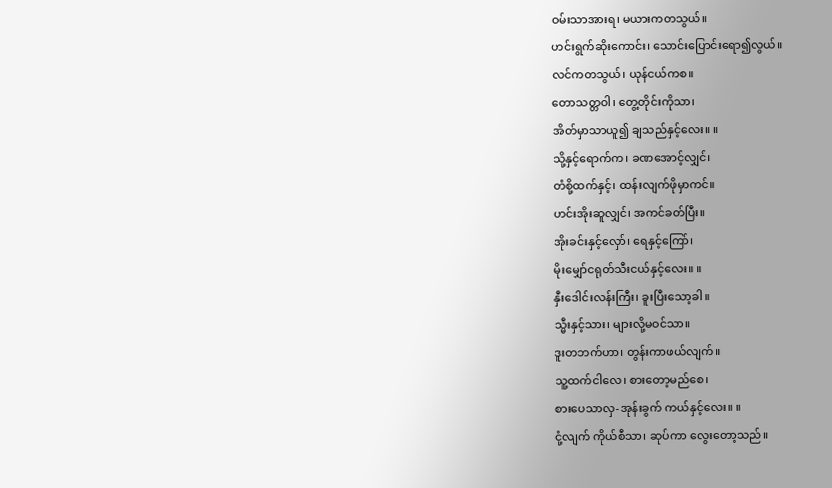ဝမ်းသာအားရ၊ မယားကတသွယ်။
ဟင်းရွက်ဆိုးကောင်း၊ သောင်းပြောင်းရော၍လွယ်။
လင်ကတသွယ်၊ ယုန်ငယ်ကစ။
တောသတ္တဝါ၊ တွေ့တိုင်းကိုသာ၊
အိတ်မှာသာယူ၍ ချသည်နှင့်လေး။ ။
သို့နှင့်ရောက်က၊ ခဏအောင့်လျှင်၊
တံစို့ထက်နှင့်၊ ထန်းလျက်ဖိုမှာကင်။
ဟင်းအိုးဆူလျှင်၊ အကင်ခတ်ပြီး။
အိုးခင်းနှင့်လှော်၊ ရေနှင့်ကြော်၊
မိုးမျှော်ငရုတ်သီးငယ်နှင့်လေး။ ။
နှီးဒေါင်းလန်းကြီး၊ ခူးပြီးသော့ခါ။
သ္မီးနှင့်သား၊ များလို့မဝင်သာ။
ဒူးတဘက်ဟာ၊ တွန်းကာဖယ်လျက်။
သူ့ထက်ငါလေ၊ စားတော့မည်စေ၊
စားပေသာလှ-အုန်းခွက် ကယ်နှင့်လေး။ ။
ငုံ့လျက် ကိုယ်စီသာ၊ ဆုပ်ကာ လွေးတော့သည်။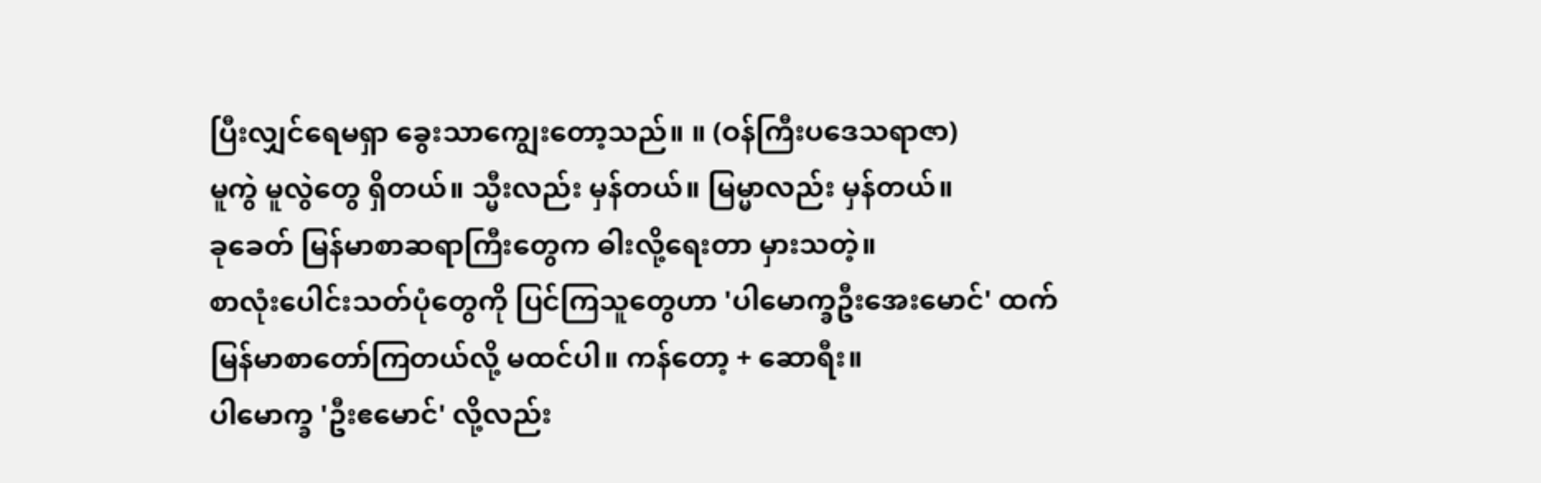ပြီးလျှင်ရေမရှာ ခွေးသာကျွေးတော့သည်။ ။ (ဝန်ကြီးပဒေသရာဇာ)
မူကွဲ မူလွဲတွေ ရှိတယ်။ သ္မီးလည်း မှန်တယ်။ မြမ္မာလည်း မှန်တယ်။
ခုခေတ် မြန်မာစာဆရာကြီးတွေက ဓါးလို့ရေးတာ မှားသတဲ့။
စာလုံးပေါင်းသတ်ပုံတွေကို ပြင်ကြသူတွေဟာ 'ပါမောက္ခဦးအေးမောင်' ထက် မြန်မာစာတော်ကြတယ်လို့ မထင်ပါ။ ကန်တော့ + ဆောရီး။
ပါမောက္ခ 'ဦးဧမောင်' လို့လည်း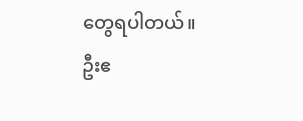တွေရပါတယ်။
ဦးဧ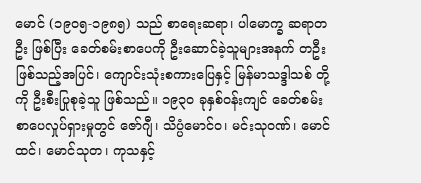မောင် (၁၉ဝ၅-၁၉၈၅) သည် စာရေးဆရာ၊ ပါမောက္ခ ဆရာတဦး ဖြစ်ပြီး ခေတ်စမ်းစာပေကို ဦးဆောင်ခဲ့သူများအနက် တဦးဖြစ်သည့်အပြင်၊ ကျောင်းသုံးစကားပြေနှင့် မြန်မာသဒ္ဒါသစ် တို့ကို ဦးစီးပြုစုခဲ့သူ ဖြစ်သည်။ ၁၉၃၀ ခုနှစ်ဝန်းကျင် ခေတ်စမ်းစာပေလှုပ်ရှားမှုတွင် ဇော်ဂျီ၊ သိပ္ပံမောင်ဝ၊ မင်းသုဝဏ်၊ မောင်ထင်၊ မောင်သုတ၊ ကုသနှင့်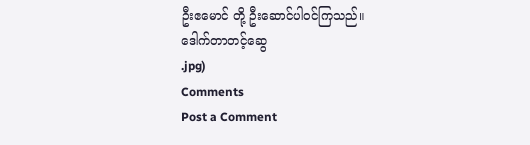ဦးဧမောင် တို့ ဦးဆောင်ပါဝင်ကြသည်။
ဒေါက်တာတင့်ဆွေ
.jpg)
Comments
Post a Comment